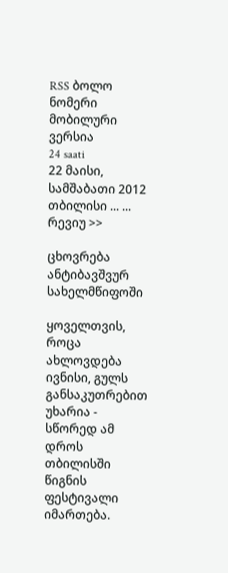RSS ბოლო ნომერი მობილური ვერსია
24 saati
22 მაისი, სამშაბათი 2012
თბილისი ... ...
რევიუ >>

ცხოვრება ანტიბავშვურ სახელმწიფოში

ყოველთვის, როცა ახლოვდება ივნისი, გულს განსაკუთრებით უხარია - სწორედ ამ დროს თბილისში წიგნის ფესტივალი იმართება.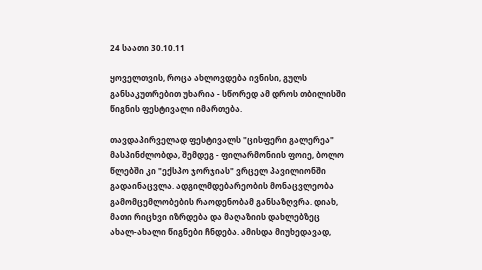24 საათი 30.10.11

ყოველთვის, როცა ახლოვდება ივნისი, გულს განსაკუთრებით უხარია - სწორედ ამ დროს თბილისში წიგნის ფესტივალი იმართება.

თავდაპირველად ფესტივალს "ცისფერი გალერეა" მასპინძლობდა, შემდეგ - ფილარმონიის ფოიე, ბოლო წლებში კი "ექსპო ჯორჯიას" ვრცელ პავილიონში გადაინაცვლა. ადგილმდებარეობის მონაცვლეობა გამომცემლობების რაოდენობამ განსაზღვრა. დიახ, მათი რიცხვი იზრდება და მაღაზიის დახლებზეც ახალ-ახალი წიგნები ჩნდება. ამისდა მიუხედავად,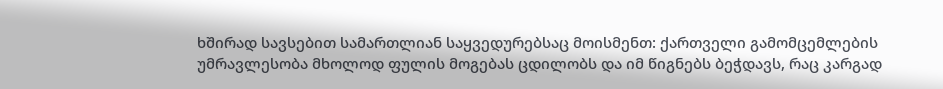ხშირად სავსებით სამართლიან საყვედურებსაც მოისმენთ: ქართველი გამომცემლების უმრავლესობა მხოლოდ ფულის მოგებას ცდილობს და იმ წიგნებს ბეჭდავს, რაც კარგად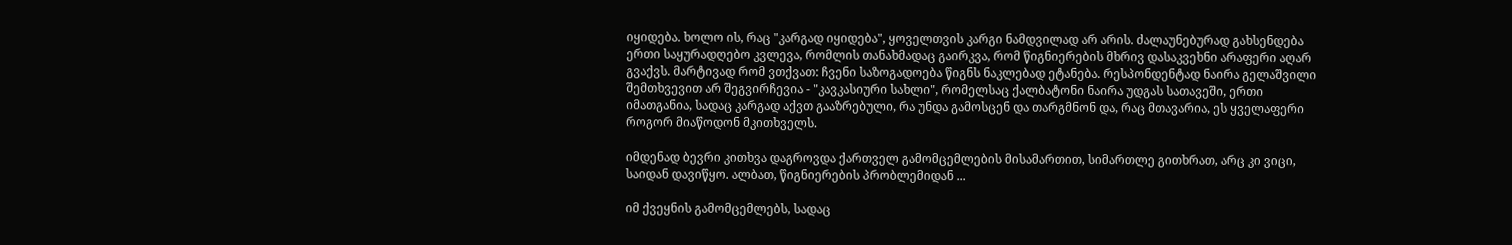იყიდება. ხოლო ის, რაც "კარგად იყიდება", ყოველთვის კარგი ნამდვილად არ არის. ძალაუნებურად გახსენდება ერთი საყურადღებო კვლევა, რომლის თანახმადაც გაირკვა, რომ წიგნიერების მხრივ დასაკვეხნი არაფერი აღარ გვაქვს. მარტივად რომ ვთქვათ: ჩვენი საზოგადოება წიგნს ნაკლებად ეტანება. რესპონდენტად ნაირა გელაშვილი შემთხვევით არ შეგვირჩევია - "კავკასიური სახლი", რომელსაც ქალბატონი ნაირა უდგას სათავეში, ერთი იმათგანია, სადაც კარგად აქვთ გააზრებული, რა უნდა გამოსცენ და თარგმნონ და, რაც მთავარია, ეს ყველაფერი როგორ მიაწოდონ მკითხველს.

იმდენად ბევრი კითხვა დაგროვდა ქართველ გამომცემლების მისამართით, სიმართლე გითხრათ, არც კი ვიცი, საიდან დავიწყო. ალბათ, წიგნიერების პრობლემიდან ...

იმ ქვეყნის გამომცემლებს, სადაც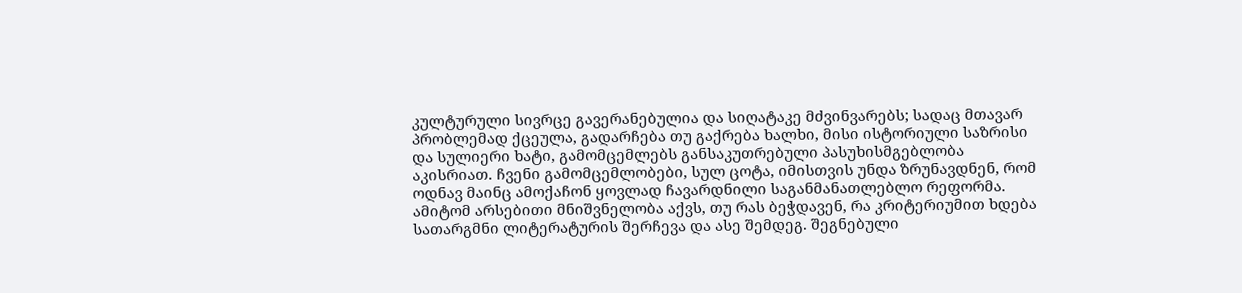კულტურული სივრცე გავერანებულია და სიღატაკე მძვინვარებს; სადაც მთავარ პრობლემად ქცეულა, გადარჩება თუ გაქრება ხალხი, მისი ისტორიული საზრისი და სულიერი ხატი, გამომცემლებს განსაკუთრებული პასუხისმგებლობა აკისრიათ. ჩვენი გამომცემლობები, სულ ცოტა, იმისთვის უნდა ზრუნავდნენ, რომ ოდნავ მაინც ამოქაჩონ ყოვლად ჩავარდნილი საგანმანათლებლო რეფორმა. ამიტომ არსებითი მნიშვნელობა აქვს, თუ რას ბეჭდავენ, რა კრიტერიუმით ხდება სათარგმნი ლიტერატურის შერჩევა და ასე შემდეგ. შეგნებული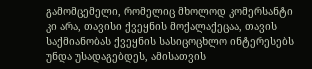გამომცემელი, რომელიც მხოლოდ კომერსანტი კი არა, თავისი ქვეყნის მოქალაქეცაა, თავის საქმიანობას ქვეყნის სასიცოცხლო ინტერესებს უნდა უსადაგებდეს, ამისათვის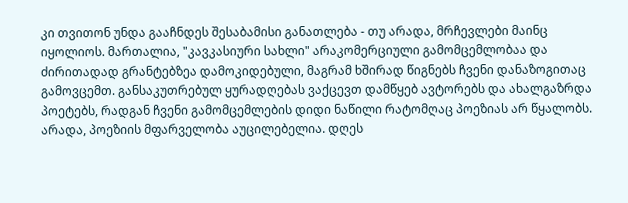კი თვითონ უნდა გააჩნდეს შესაბამისი განათლება - თუ არადა, მრჩევლები მაინც იყოლიოს. მართალია, "კავკასიური სახლი" არაკომერციული გამომცემლობაა და ძირითადად გრანტებზეა დამოკიდებული, მაგრამ ხშირად წიგნებს ჩვენი დანაზოგითაც გამოვცემთ. განსაკუთრებულ ყურადღებას ვაქცევთ დამწყებ ავტორებს და ახალგაზრდა პოეტებს, რადგან ჩვენი გამომცემლების დიდი ნაწილი რატომღაც პოეზიას არ წყალობს. არადა, პოეზიის მფარველობა აუცილებელია. დღეს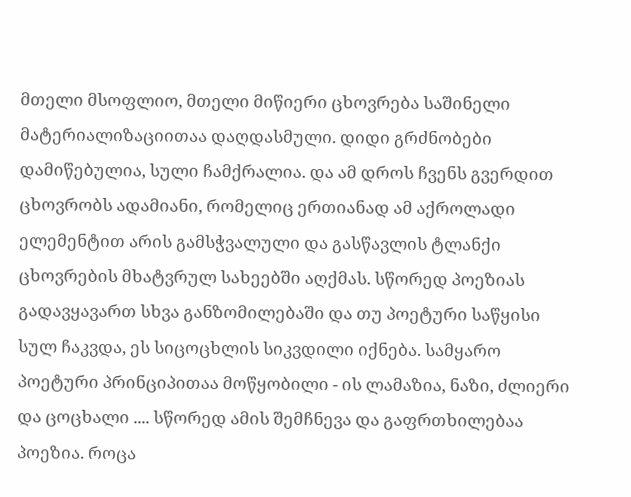მთელი მსოფლიო, მთელი მიწიერი ცხოვრება საშინელი მატერიალიზაციითაა დაღდასმული. დიდი გრძნობები დამიწებულია, სული ჩამქრალია. და ამ დროს ჩვენს გვერდით ცხოვრობს ადამიანი, რომელიც ერთიანად ამ აქროლადი ელემენტით არის გამსჭვალული და გასწავლის ტლანქი ცხოვრების მხატვრულ სახეებში აღქმას. სწორედ პოეზიას გადავყავართ სხვა განზომილებაში და თუ პოეტური საწყისი სულ ჩაკვდა, ეს სიცოცხლის სიკვდილი იქნება. სამყარო პოეტური პრინციპითაა მოწყობილი - ის ლამაზია, ნაზი, ძლიერი და ცოცხალი .... სწორედ ამის შემჩნევა და გაფრთხილებაა პოეზია. როცა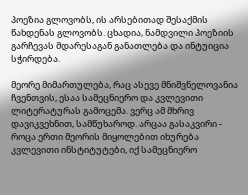პოეზია გლოვობს, ის არსებითად შესაქმის წახდენას გლოვობს. ცხადია, ნამდვილი პოეზიის გარჩევას მდარესაგან განათლება და ინტუიცია სჭირდება.

მეორე მიმართულება, რაც ასევე მნიშვნელოვანია ჩვენთვის, ესაა სამეცნიერო და კვლევითი ლიტერატურას გამოცემა. ვერც ამ მხრივ დავიკვეხნით, სამწუხაროდ. არცაა გასაკვირი - როცა ერთი მეორის მიყოლებით იხურება კვლევითი ინსტიტუტები, იქ სამეცნიერო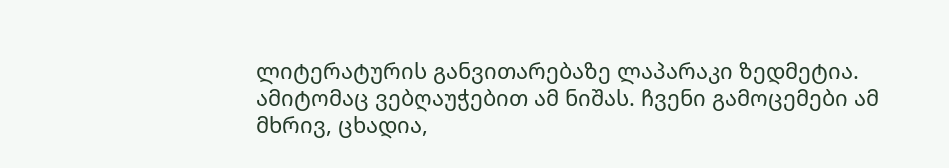ლიტერატურის განვითარებაზე ლაპარაკი ზედმეტია. ამიტომაც ვებღაუჭებით ამ ნიშას. ჩვენი გამოცემები ამ მხრივ, ცხადია,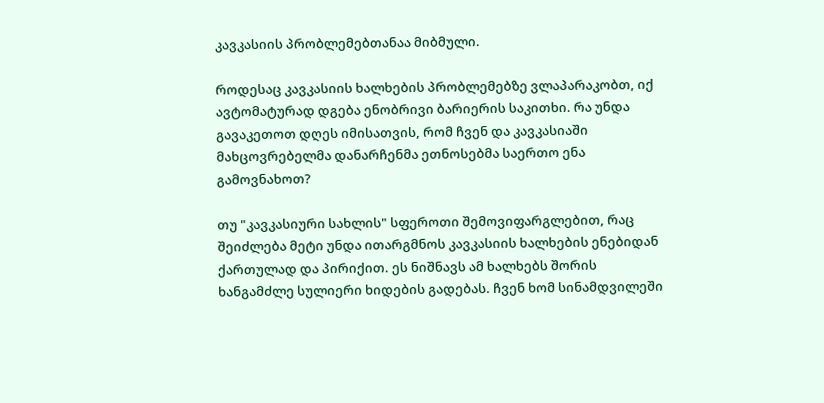კავკასიის პრობლემებთანაა მიბმული.

როდესაც კავკასიის ხალხების პრობლემებზე ვლაპარაკობთ, იქ ავტომატურად დგება ენობრივი ბარიერის საკითხი. რა უნდა გავაკეთოთ დღეს იმისათვის, რომ ჩვენ და კავკასიაში მახცოვრებელმა დანარჩენმა ეთნოსებმა საერთო ენა გამოვნახოთ?

თუ "კავკასიური სახლის" სფეროთი შემოვიფარგლებით, რაც შეიძლება მეტი უნდა ითარგმნოს კავკასიის ხალხების ენებიდან ქართულად და პირიქით. ეს ნიშნავს ამ ხალხებს შორის ხანგამძლე სულიერი ხიდების გადებას. ჩვენ ხომ სინამდვილეში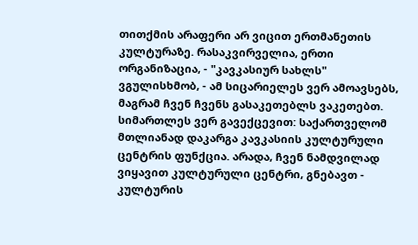თითქმის არაფერი არ ვიცით ერთმანეთის კულტურაზე. რასაკვირველია, ერთი ორგანიზაცია, - "კავკასიურ სახლს" ვგულისხმობ, - ამ სიცარიელეს ვერ ამოავსებს, მაგრამ ჩვენ ჩვენს გასაკეთებლს ვაკეთებთ. სიმართლეს ვერ გავექცევით: საქართველომ მთლიანად დაკარგა კავკასიის კულტურული ცენტრის ფუნქცია. არადა, ჩვენ ნამდვილად ვიყავით კულტურული ცენტრი, გნებავთ - კულტურის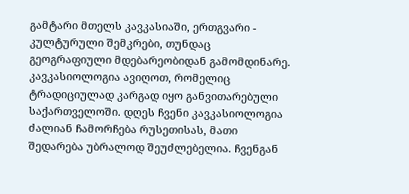გამტარი მთელს კავკასიაში, ერთგვარი - კულტურული შემკრები, თუნდაც გეოგრაფიული მდებარეობიდან გამომდინარე. კავკასიოლოგია ავიღოთ, რომელიც ტრადიციულად კარგად იყო განვითარებული საქართველოში. დღეს ჩვენი კავკასიოლოგია ძალიან ჩამორჩება რუსეთისას, მათი შედარება უბრალოდ შეუძლებელია. ჩვენგან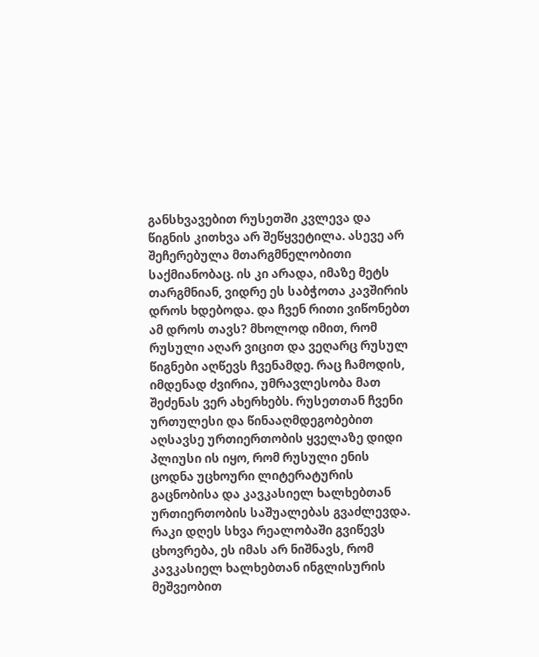განსხვავებით რუსეთში კვლევა და წიგნის კითხვა არ შეწყვეტილა. ასევე არ შეჩერებულა მთარგმნელობითი საქმიანობაც. ის კი არადა, იმაზე მეტს თარგმნიან, ვიდრე ეს საბჭოთა კავშირის დროს ხდებოდა. და ჩვენ რითი ვიწონებთ ამ დროს თავს? მხოლოდ იმით, რომ რუსული აღარ ვიცით და ვეღარც რუსულ წიგნები აღწევს ჩვენამდე. რაც ჩამოდის, იმდენად ძვირია, უმრავლესობა მათ შეძენას ვერ ახერხებს. რუსეთთან ჩვენი ურთულესი და წინააღმდეგობებით აღსავსე ურთიერთობის ყველაზე დიდი პლიუსი ის იყო, რომ რუსული ენის ცოდნა უცხოური ლიტერატურის გაცნობისა და კავკასიელ ხალხებთან ურთიერთობის საშუალებას გვაძლევდა. რაკი დღეს სხვა რეალობაში გვიწევს ცხოვრება, ეს იმას არ ნიშნავს, რომ კავკასიელ ხალხებთან ინგლისურის მეშვეობით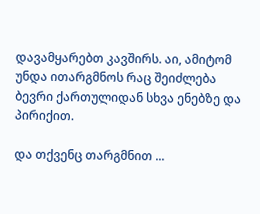დავამყარებთ კავშირს. აი, ამიტომ უნდა ითარგმნოს რაც შეიძლება ბევრი ქართულიდან სხვა ენებზე და პირიქით.

და თქვენც თარგმნით ...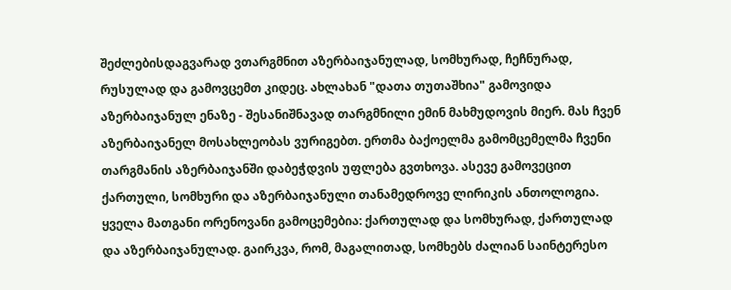შეძლებისდაგვარად ვთარგმნით აზერბაიჯანულად, სომხურად, ჩეჩნურად, რუსულად და გამოვცემთ კიდეც. ახლახან "დათა თუთაშხია" გამოვიდა აზერბაიჯანულ ენაზე - შესანიშნავად თარგმნილი ემინ მახმუდოვის მიერ. მას ჩვენ აზერბაიჯანელ მოსახლეობას ვურიგებთ. ერთმა ბაქოელმა გამომცემელმა ჩვენი თარგმანის აზერბაიჯანში დაბეჭდვის უფლება გვთხოვა. ასევე გამოვეცით ქართული, სომხური და აზერბაიჯანული თანამედროვე ლირიკის ანთოლოგია. ყველა მათგანი ორენოვანი გამოცემებია: ქართულად და სომხურად, ქართულად და აზერბაიჯანულად. გაირკვა, რომ, მაგალითად, სომხებს ძალიან საინტერესო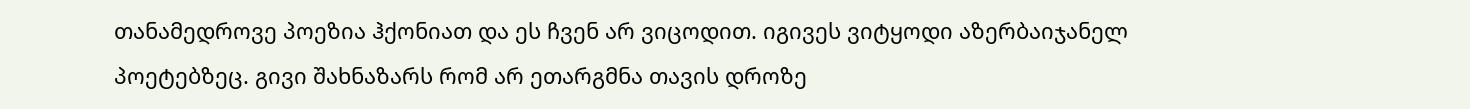თანამედროვე პოეზია ჰქონიათ და ეს ჩვენ არ ვიცოდით. იგივეს ვიტყოდი აზერბაიჯანელ პოეტებზეც. გივი შახნაზარს რომ არ ეთარგმნა თავის დროზე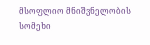მსოფლიო მნიშვნელობის სომეხი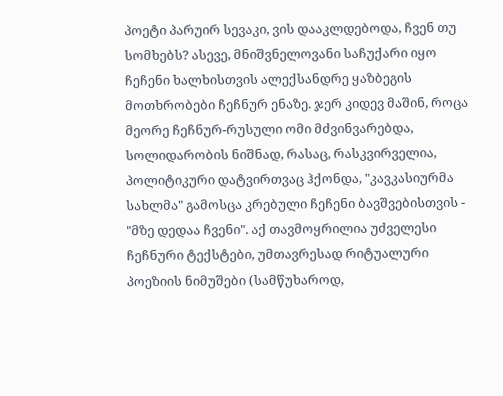პოეტი პარუირ სევაკი, ვის დააკლდებოდა, ჩვენ თუ სომხებს? ასევე, მნიშვნელოვანი საჩუქარი იყო ჩეჩენი ხალხისთვის ალექსანდრე ყაზბეგის მოთხრობები ჩეჩნურ ენაზე. ჯერ კიდევ მაშინ, როცა მეორე ჩეჩნურ-რუსული ომი მძვინვარებდა, სოლიდარობის ნიშნად, რასაც, რასკვირველია, პოლიტიკური დატვირთვაც ჰქონდა, "კავკასიურმა სახლმა" გამოსცა კრებული ჩეჩენი ბავშვებისთვის - "მზე დედაა ჩვენი". აქ თავმოყრილია უძველესი ჩეჩნური ტექსტები, უმთავრესად რიტუალური პოეზიის ნიმუშები (სამწუხაროდ,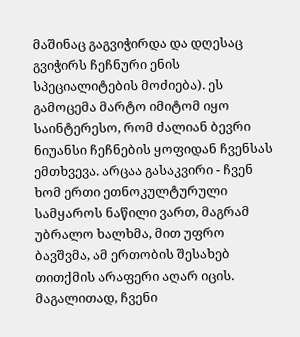მაშინაც გაგვიჭირდა და დღესაც გვიჭირს ჩეჩნური ენის სპეციალიტების მოძიება). ეს გამოცემა მარტო იმიტომ იყო საინტერესო, რომ ძალიან ბევრი ნიუანსი ჩეჩნების ყოფიდან ჩვენსას ემთხვევა. არცაა გასაკვირი - ჩვენ ხომ ერთი ეთნოკულტურული სამყაროს ნაწილი ვართ, მაგრამ უბრალო ხალხმა, მით უფრო ბავშვმა, ამ ერთობის შესახებ თითქმის არაფერი აღარ იცის. მაგალითად, ჩვენი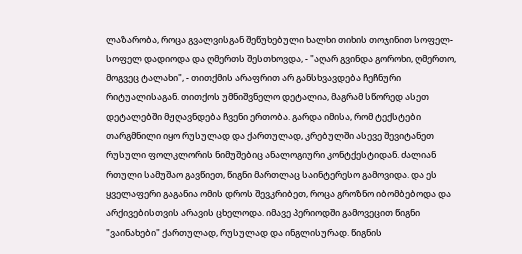ლაზარობა, როცა გვალვისგან შეწუხებული ხალხი თიხის თოჯინით სოფელ-სოფელ დადიოდა და ღმერთს შესთხოვდა, - "აღარ გვინდა გოროხი, ღმერთო, მოგვეც ტალახი", - თითქმის არაფრით არ განსხვავდება ჩეჩნური რიტუალისაგან. თითქოს უმნიშვნელო დეტალია, მაგრამ სწორედ ასეთ დეტალებში მჟღავნდება ჩვენი ერთობა. გარდა იმისა, რომ ტექსტები თარგმნილი იყო რუსულად და ქართულად, კრებულში ასევე შევიტანეთ რუსული ფოლკლორის ნიმუშებიც ანალოგიური კონტქესტიდან. ძალიან რთული სამუშაო გავწიეთ, წიგნი მართლაც საინტერესო გამოვიდა. და ეს ყველაფერი გაგანია ომის დროს შევკრიბეთ, როცა გროზნო იბომბებოდა და არქივებისთვის არავის ცხელოდა. იმავე პერიოდში გამოვეცით წიგნი "ვაინახები" ქართულად, რუსულად და ინგლისურად. წიგნის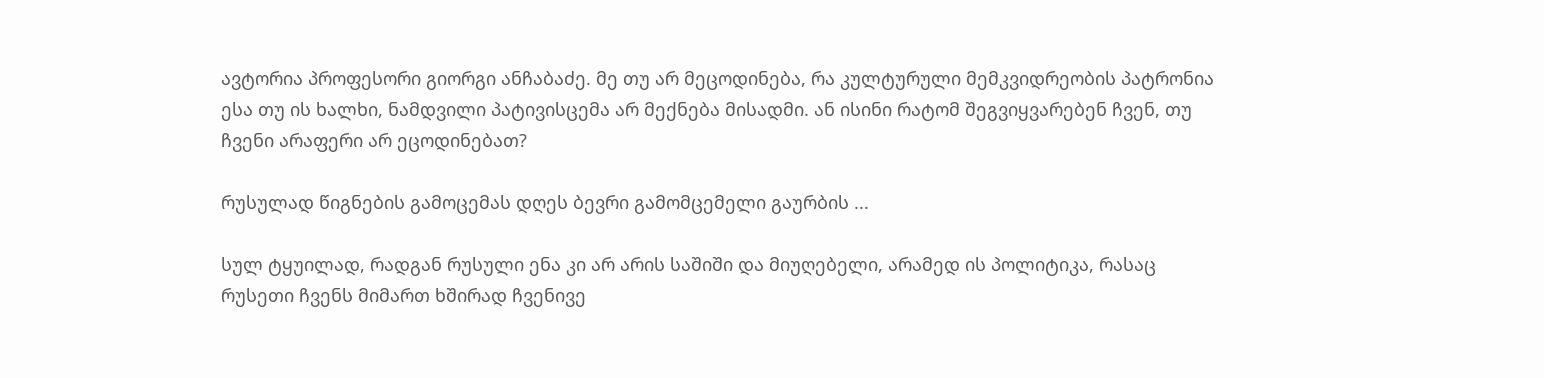ავტორია პროფესორი გიორგი ანჩაბაძე. მე თუ არ მეცოდინება, რა კულტურული მემკვიდრეობის პატრონია ესა თუ ის ხალხი, ნამდვილი პატივისცემა არ მექნება მისადმი. ან ისინი რატომ შეგვიყვარებენ ჩვენ, თუ ჩვენი არაფერი არ ეცოდინებათ?

რუსულად წიგნების გამოცემას დღეს ბევრი გამომცემელი გაურბის ...

სულ ტყუილად, რადგან რუსული ენა კი არ არის საშიში და მიუღებელი, არამედ ის პოლიტიკა, რასაც რუსეთი ჩვენს მიმართ ხშირად ჩვენივე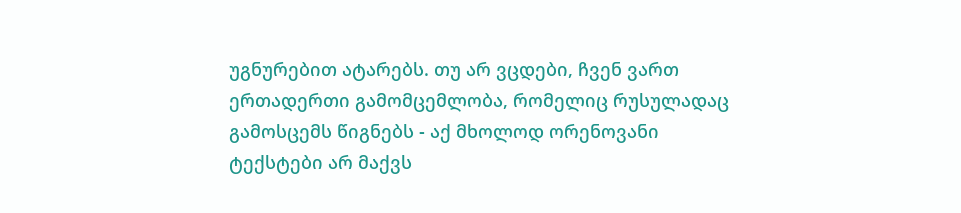უგნურებით ატარებს. თუ არ ვცდები, ჩვენ ვართ ერთადერთი გამომცემლობა, რომელიც რუსულადაც გამოსცემს წიგნებს - აქ მხოლოდ ორენოვანი ტექსტები არ მაქვს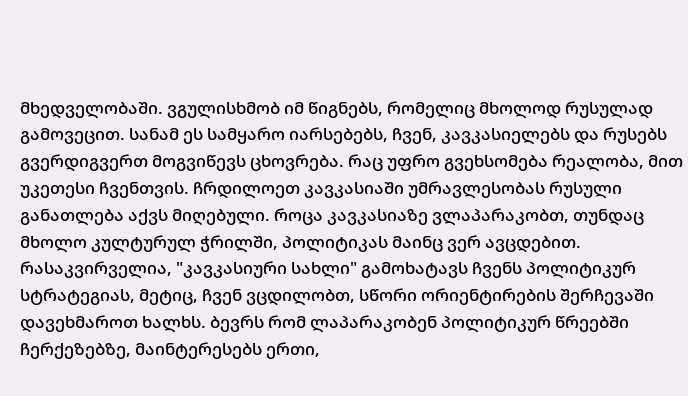მხედველობაში. ვგულისხმობ იმ წიგნებს, რომელიც მხოლოდ რუსულად გამოვეცით. სანამ ეს სამყარო იარსებებს, ჩვენ, კავკასიელებს და რუსებს გვერდიგვერთ მოგვიწევს ცხოვრება. რაც უფრო გვეხსომება რეალობა, მით უკეთესი ჩვენთვის. ჩრდილოეთ კავკასიაში უმრავლესობას რუსული განათლება აქვს მიღებული. როცა კავკასიაზე ვლაპარაკობთ, თუნდაც მხოლო კულტურულ ჭრილში, პოლიტიკას მაინც ვერ ავცდებით. რასაკვირველია, "კავკასიური სახლი" გამოხატავს ჩვენს პოლიტიკურ სტრატეგიას, მეტიც, ჩვენ ვცდილობთ, სწორი ორიენტირების შერჩევაში დავეხმაროთ ხალხს. ბევრს რომ ლაპარაკობენ პოლიტიკურ წრეებში ჩერქეზებზე, მაინტერესებს ერთი,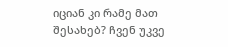იციან კი რამე მათ შესახებ? ჩვენ უკვე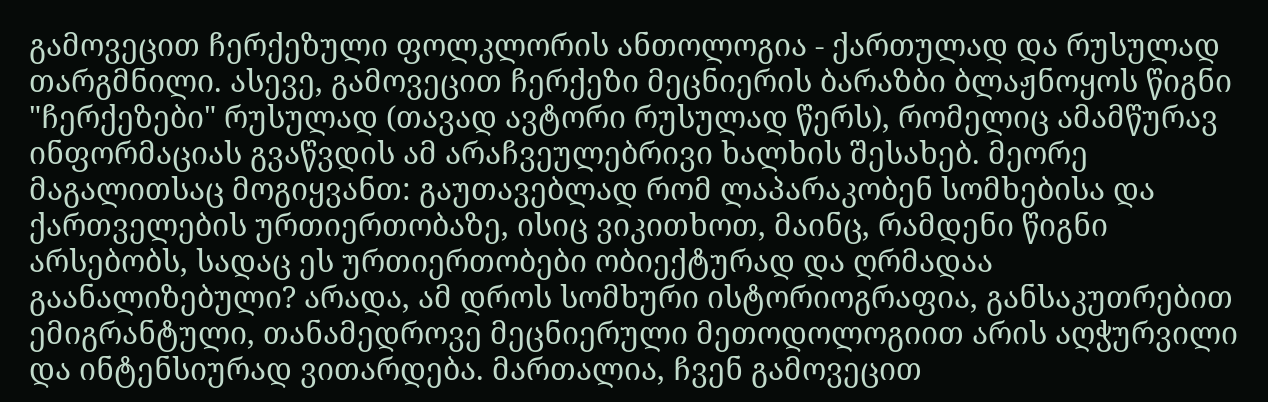გამოვეცით ჩერქეზული ფოლკლორის ანთოლოგია - ქართულად და რუსულად თარგმნილი. ასევე, გამოვეცით ჩერქეზი მეცნიერის ბარაზბი ბლაჟნოყოს წიგნი "ჩერქეზები" რუსულად (თავად ავტორი რუსულად წერს), რომელიც ამამწურავ ინფორმაციას გვაწვდის ამ არაჩვეულებრივი ხალხის შესახებ. მეორე მაგალითსაც მოგიყვანთ: გაუთავებლად რომ ლაპარაკობენ სომხებისა და ქართველების ურთიერთობაზე, ისიც ვიკითხოთ, მაინც, რამდენი წიგნი არსებობს, სადაც ეს ურთიერთობები ობიექტურად და ღრმადაა გაანალიზებული? არადა, ამ დროს სომხური ისტორიოგრაფია, განსაკუთრებით ემიგრანტული, თანამედროვე მეცნიერული მეთოდოლოგიით არის აღჭურვილი და ინტენსიურად ვითარდება. მართალია, ჩვენ გამოვეცით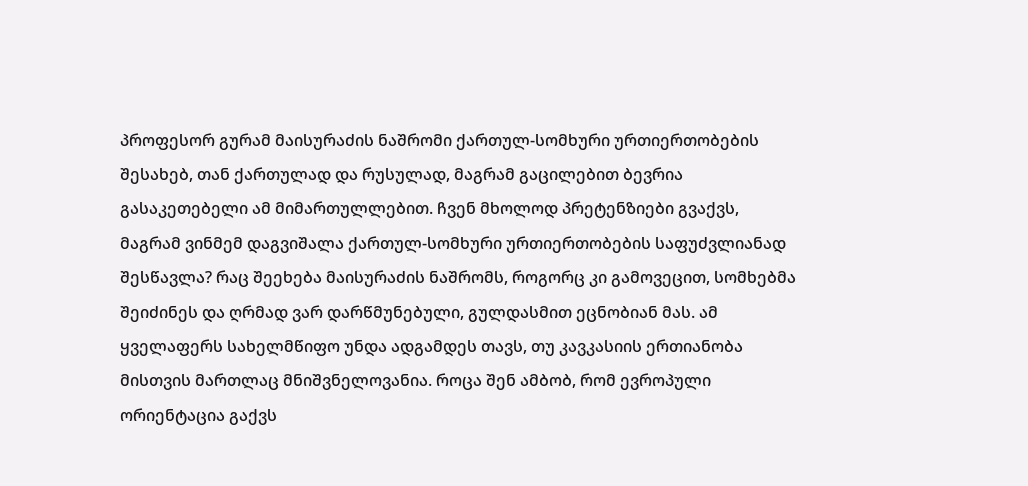პროფესორ გურამ მაისურაძის ნაშრომი ქართულ-სომხური ურთიერთობების შესახებ, თან ქართულად და რუსულად, მაგრამ გაცილებით ბევრია გასაკეთებელი ამ მიმართულლებით. ჩვენ მხოლოდ პრეტენზიები გვაქვს, მაგრამ ვინმემ დაგვიშალა ქართულ-სომხური ურთიერთობების საფუძვლიანად შესწავლა? რაც შეეხება მაისურაძის ნაშრომს, როგორც კი გამოვეცით, სომხებმა შეიძინეს და ღრმად ვარ დარწმუნებული, გულდასმით ეცნობიან მას. ამ ყველაფერს სახელმწიფო უნდა ადგამდეს თავს, თუ კავკასიის ერთიანობა მისთვის მართლაც მნიშვნელოვანია. როცა შენ ამბობ, რომ ევროპული ორიენტაცია გაქვს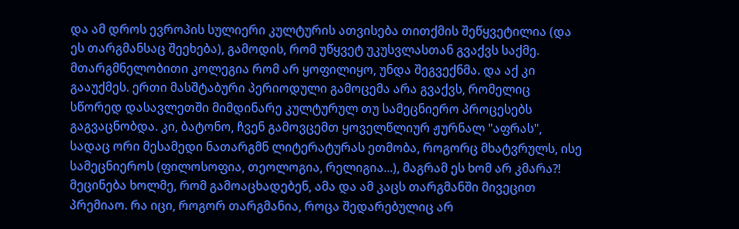და ამ დროს ევროპის სულიერი კულტურის ათვისება თითქმის შეწყვეტილია (და ეს თარგმანსაც შეეხება), გამოდის, რომ უწყვეტ უკუსვლასთან გვაქვს საქმე. მთარგმნელობითი კოლეგია რომ არ ყოფილიყო, უნდა შეგვექნმა. და აქ კი გააუქმეს. ერთი მასშტაბური პერიოდული გამოცემა არა გვაქვს, რომელიც სწორედ დასავლეთში მიმდინარე კულტურულ თუ სამეცნიერო პროცესებს გაგვაცნობდა. კი, ბატონო, ჩვენ გამოვცემთ ყოველწლიურ ჟურნალ "აფრას", სადაც ორი მესამედი ნათარგმნ ლიტერატურას ეთმობა, როგორც მხატვრულს, ისე სამეცნიეროს (ფილოსოფია, თეოლოგია, რელიგია...), მაგრამ ეს ხომ არ კმარა?! მეცინება ხოლმე, რომ გამოაცხადებენ, ამა და ამ კაცს თარგმანში მივეცით პრემიაო. რა იცი, როგორ თარგმანია, როცა შედარებულიც არ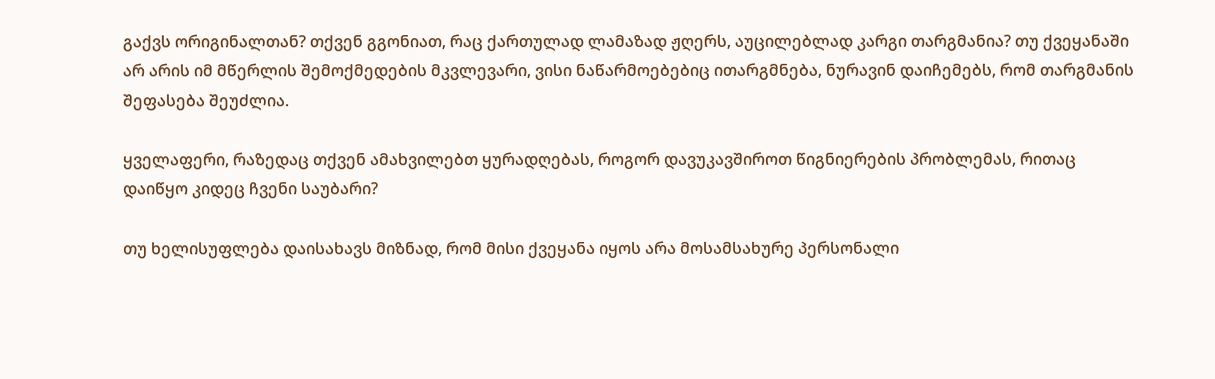გაქვს ორიგინალთან? თქვენ გგონიათ, რაც ქართულად ლამაზად ჟღერს, აუცილებლად კარგი თარგმანია? თუ ქვეყანაში არ არის იმ მწერლის შემოქმედების მკვლევარი, ვისი ნაწარმოებებიც ითარგმნება, ნურავინ დაიჩემებს, რომ თარგმანის შეფასება შეუძლია.

ყველაფერი, რაზედაც თქვენ ამახვილებთ ყურადღებას, როგორ დავუკავშიროთ წიგნიერების პრობლემას, რითაც დაიწყო კიდეც ჩვენი საუბარი?

თუ ხელისუფლება დაისახავს მიზნად, რომ მისი ქვეყანა იყოს არა მოსამსახურე პერსონალი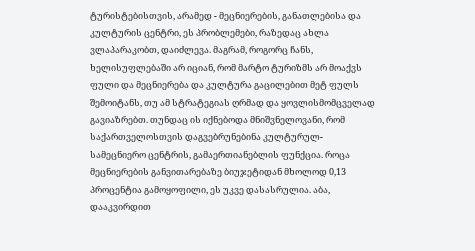ტურისტებისთვის, არამედ - მეცნიერების, განათლებისა და კულტურის ცენტრი, ეს პრობლემები, რაზედაც ახლა ვლაპარაკობთ, დაიძლევა. მაგრამ, როგორც ჩანს, ხელისუფლებაში არ იციან, რომ მარტო ტურიზმს არ მოაქვს ფული და მეცნიერება და კულტურა გაცილებით მეტ ფულს შემოიტანს, თუ ამ სტრატეგიას ღრმად და ყოვლისმომცველად გავიაზრებთ. თუნდაც ის იქნებოდა მნიშვნელოვანი, რომ საქართველოსთვის დაგვებრუნებინა კულტურულ-სამეცნიერო ცენტრის, გამაერთიანებლის ფუნქცია. როცა მეცნიერების განვითარებაზე ბიუჯეტიდან მხოლოდ 0,13 პროცენტია გამოყოფილი, ეს უკვე დასასრულია. აბა, დააკვირდით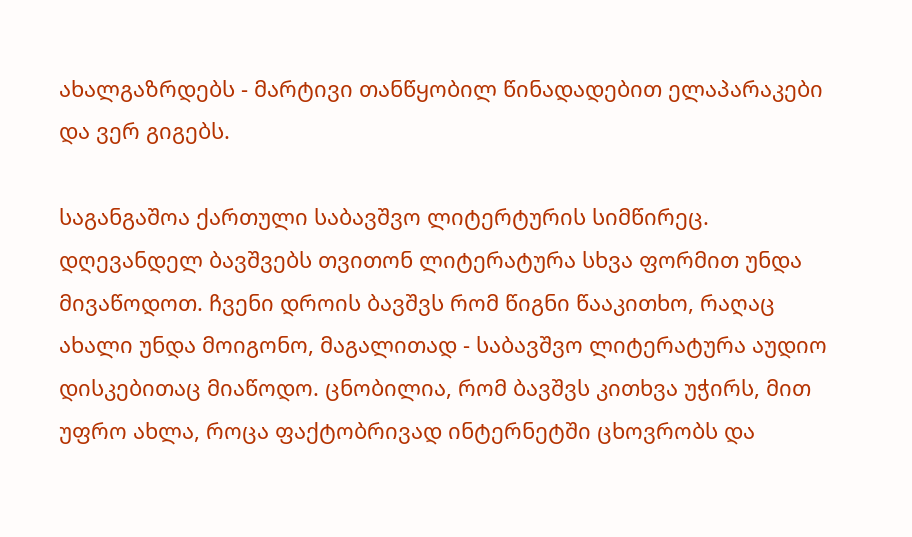ახალგაზრდებს - მარტივი თანწყობილ წინადადებით ელაპარაკები და ვერ გიგებს.

საგანგაშოა ქართული საბავშვო ლიტერტურის სიმწირეც. დღევანდელ ბავშვებს თვითონ ლიტერატურა სხვა ფორმით უნდა მივაწოდოთ. ჩვენი დროის ბავშვს რომ წიგნი წააკითხო, რაღაც ახალი უნდა მოიგონო, მაგალითად - საბავშვო ლიტერატურა აუდიო დისკებითაც მიაწოდო. ცნობილია, რომ ბავშვს კითხვა უჭირს, მით უფრო ახლა, როცა ფაქტობრივად ინტერნეტში ცხოვრობს და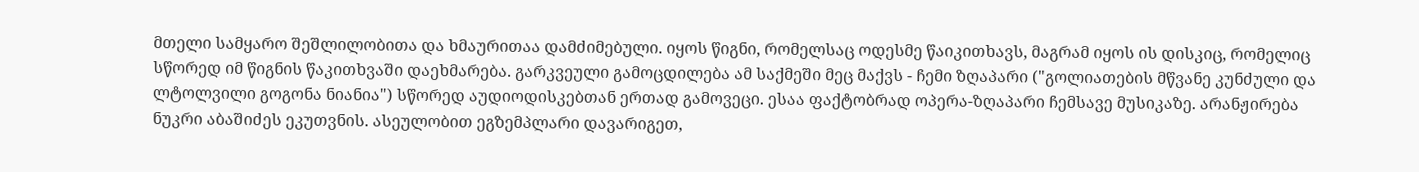მთელი სამყარო შეშლილობითა და ხმაურითაა დამძიმებული. იყოს წიგნი, რომელსაც ოდესმე წაიკითხავს, მაგრამ იყოს ის დისკიც, რომელიც სწორედ იმ წიგნის წაკითხვაში დაეხმარება. გარკვეული გამოცდილება ამ საქმეში მეც მაქვს - ჩემი ზღაპარი ("გოლიათების მწვანე კუნძული და ლტოლვილი გოგონა ნიანია") სწორედ აუდიოდისკებთან ერთად გამოვეცი. ესაა ფაქტობრად ოპერა-ზღაპარი ჩემსავე მუსიკაზე. არანჟირება ნუკრი აბაშიძეს ეკუთვნის. ასეულობით ეგზემპლარი დავარიგეთ,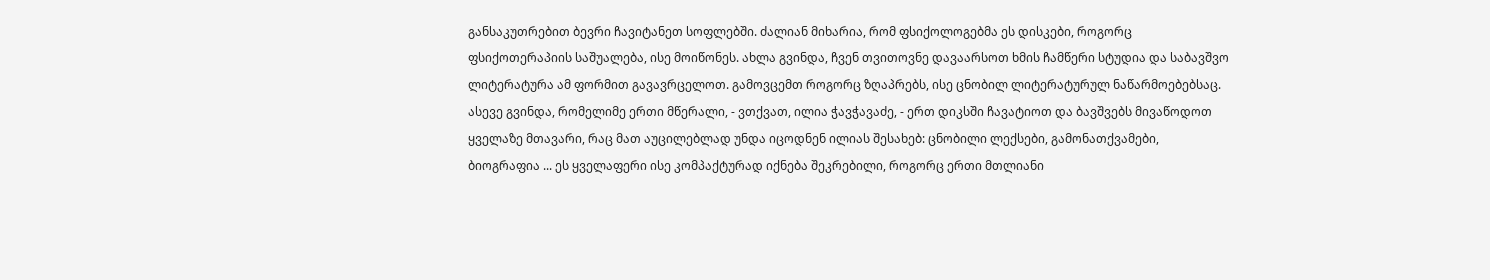განსაკუთრებით ბევრი ჩავიტანეთ სოფლებში. ძალიან მიხარია, რომ ფსიქოლოგებმა ეს დისკები, როგორც ფსიქოთერაპიის საშუალება, ისე მოიწონეს. ახლა გვინდა, ჩვენ თვითოვნე დავაარსოთ ხმის ჩამწერი სტუდია და საბავშვო ლიტერატურა ამ ფორმით გავავრცელოთ. გამოვცემთ როგორც ზღაპრებს, ისე ცნობილ ლიტერატურულ ნაწარმოებებსაც. ასევე გვინდა, რომელიმე ერთი მწერალი, - ვთქვათ, ილია ჭავჭავაძე, - ერთ დიკსში ჩავატიოთ და ბავშვებს მივაწოდოთ ყველაზე მთავარი, რაც მათ აუცილებლად უნდა იცოდნენ ილიას შესახებ: ცნობილი ლექსები, გამონათქვამები, ბიოგრაფია ... ეს ყველაფერი ისე კომპაქტურად იქნება შეკრებილი, როგორც ერთი მთლიანი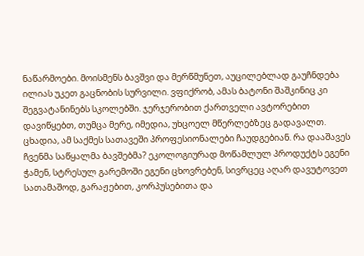ნაწარმოები. მოისმენს ბავშვი და მერწმუნეთ, აუცილებლად გაუჩნდება ილიას უკეთ გაცნობის სურვილი. ვფიქრობ, ამას ბატონი შაშკინიც კი შეგვატანინებს სკოლებში. ჯერჯერობით ქართველი ავტორებით დავიწყებთ, თუმცა მერე, იმედია, უხცოელ მწერლებზეც გადავალთ. ცხადია, ამ საქმეს სათავეში პროფესიონალები ჩაუდგებიან. რა დააშავეს ჩვენმა საწყალმა ბავშებმა? ეკოლოგიურად მოწამლულ პროდუქტს ეგენი ჭამენ, სტრესულ გარემოში ეგენი ცხოვრებენ, სივრცეც აღარ დავუტოვეთ სათამაშოდ, გარაჟებით, კორპუსებითა და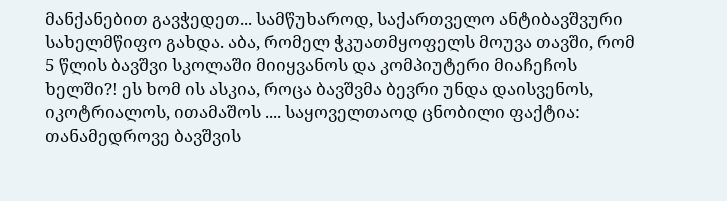მანქანებით გავჭედეთ... სამწუხაროდ, საქართველო ანტიბავშვური სახელმწიფო გახდა. აბა, რომელ ჭკუათმყოფელს მოუვა თავში, რომ 5 წლის ბავშვი სკოლაში მიიყვანოს და კომპიუტერი მიაჩეჩოს ხელში?! ეს ხომ ის ასკია, როცა ბავშვმა ბევრი უნდა დაისვენოს, იკოტრიალოს, ითამაშოს .... საყოველთაოდ ცნობილი ფაქტია: თანამედროვე ბავშვის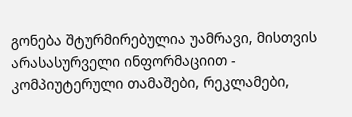გონება შტურმირებულია უამრავი, მისთვის არასასურველი ინფორმაციით - კომპიუტერული თამაშები, რეკლამები,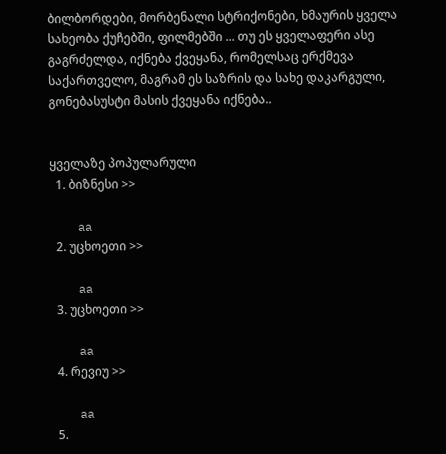ბილბორდები, მორბენალი სტრიქონები, ხმაურის ყველა სახეობა ქუჩებში, ფილმებში ... თუ ეს ყველაფერი ასე გაგრძელდა, იქნება ქვეყანა, რომელსაც ერქმევა საქართველო, მაგრამ ეს საზრის და სახე დაკარგული, გონებასუსტი მასის ქვეყანა იქნება..


ყველაზე პოპულარული
  1. ბიზნესი >>

    aa
  2. უცხოეთი >>

    aa
  3. უცხოეთი >>

    aa
  4. რევიუ >>

    aa
  5.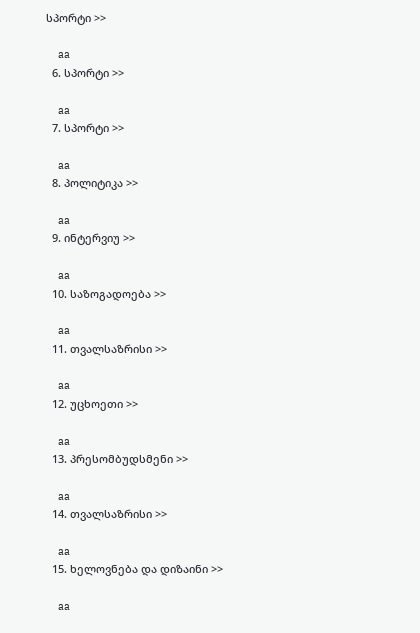სპორტი >>

    aa
  6. სპორტი >>

    aa
  7. სპორტი >>

    aa
  8. პოლიტიკა >>

    aa
  9. ინტერვიუ >>

    aa
  10. საზოგადოება >>

    aa
  11. თვალსაზრისი >>

    aa
  12. უცხოეთი >>

    aa
  13. პრესომბუდსმენი >>

    aa
  14. თვალსაზრისი >>

    aa
  15. ხელოვნება და დიზაინი >>

    aa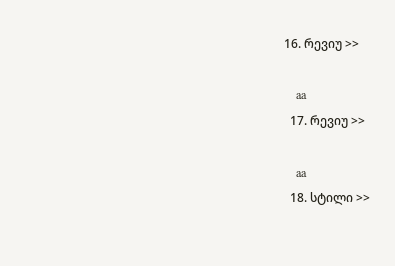16. რევიუ >>

    aa
  17. რევიუ >>

    aa
  18. სტილი >>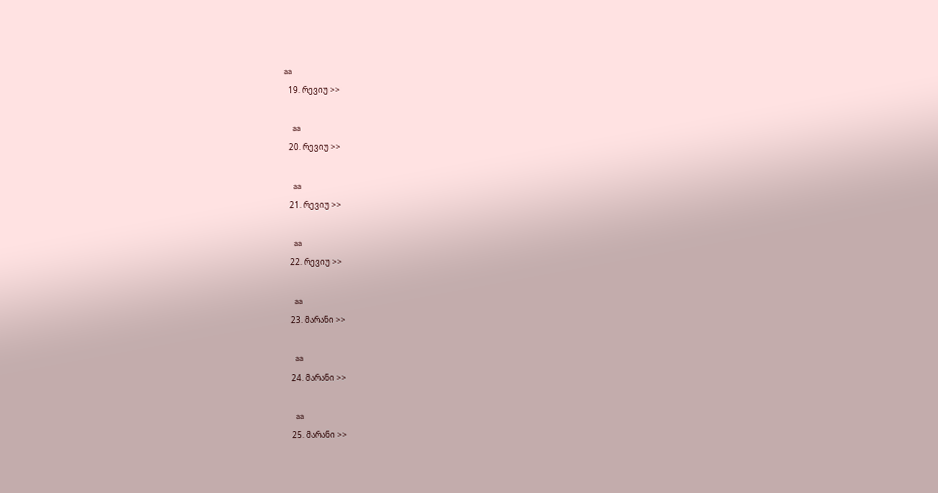aa
  19. რევიუ >>

    aa
  20. რევიუ >>

    aa
  21. რევიუ >>

    aa
  22. რევიუ >>

    aa
  23. მარანი >>

    aa
  24. მარანი >>

    aa
  25. მარანი >>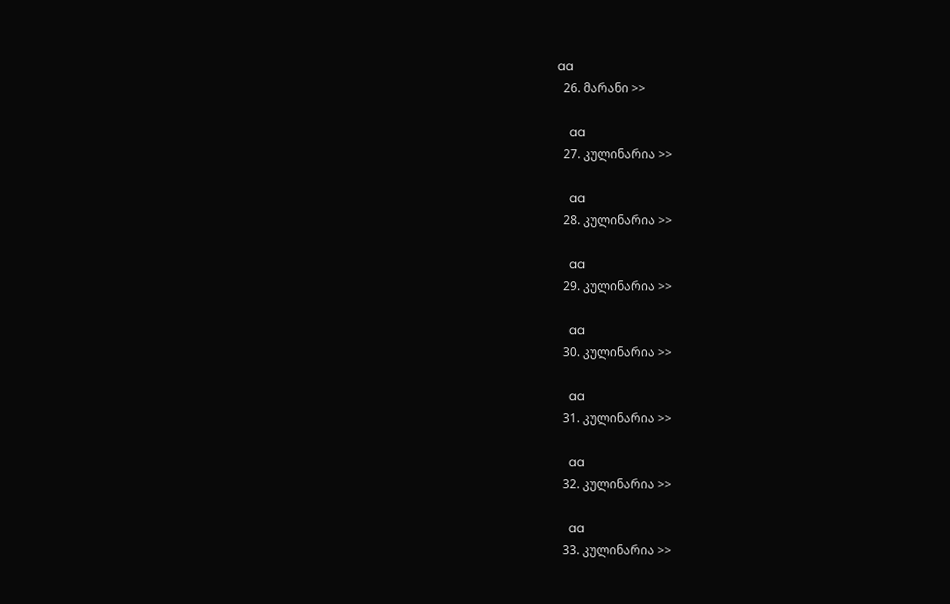aa
  26. მარანი >>

    aa
  27. კულინარია >>

    aa
  28. კულინარია >>

    aa
  29. კულინარია >>

    aa
  30. კულინარია >>

    aa
  31. კულინარია >>

    aa
  32. კულინარია >>

    aa
  33. კულინარია >>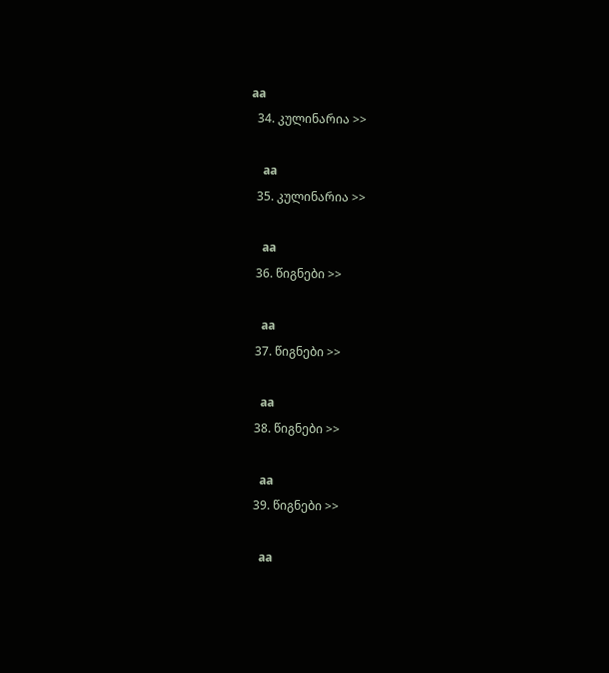aa
  34. კულინარია >>

    aa
  35. კულინარია >>

    aa
  36. წიგნები >>

    aa
  37. წიგნები >>

    aa
  38. წიგნები >>

    aa
  39. წიგნები >>

    aa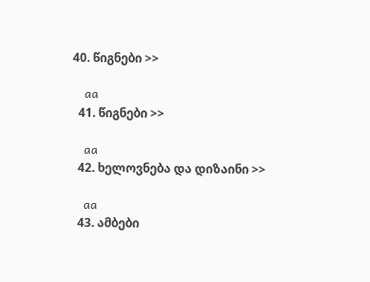40. წიგნები >>

    aa
  41. წიგნები >>

    aa
  42. ხელოვნება და დიზაინი >>

    aa
  43. ამბები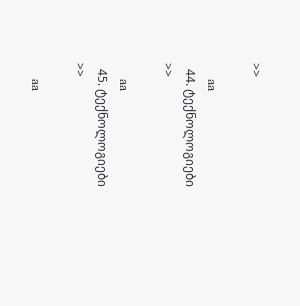>>

    aa
  44. ტექნოლოგიები >>

    aa
  45. ტექნოლოგიები >>

    aa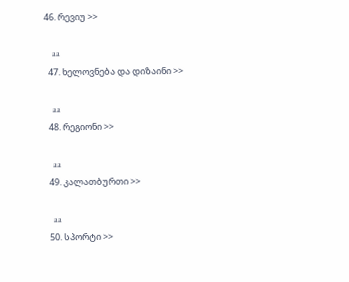46. რევიუ >>

    aa
  47. ხელოვნება და დიზაინი >>

    aa
  48. რეგიონი >>

    aa
  49. კალათბურთი >>

    aa
  50. სპორტი >>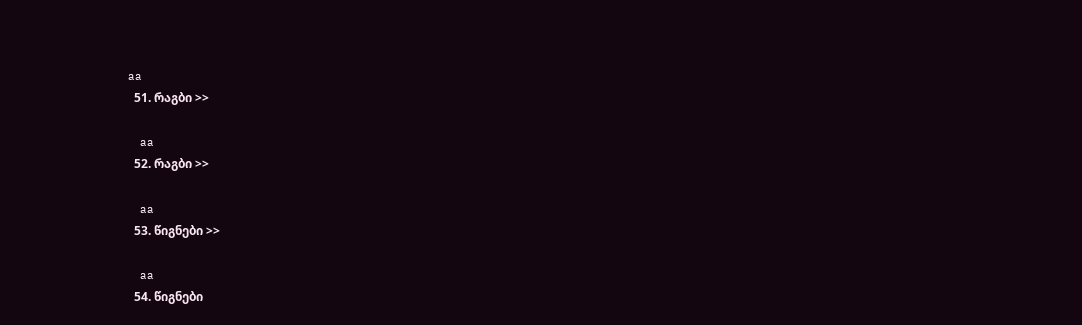aa
  51. რაგბი >>

    aa
  52. რაგბი >>

    aa
  53. წიგნები >>

    aa
  54. წიგნები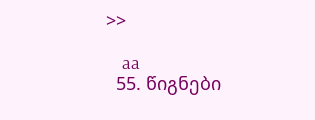>>

    aa
  55. წიგნები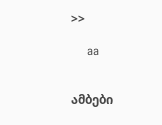>>

    aa


ამბები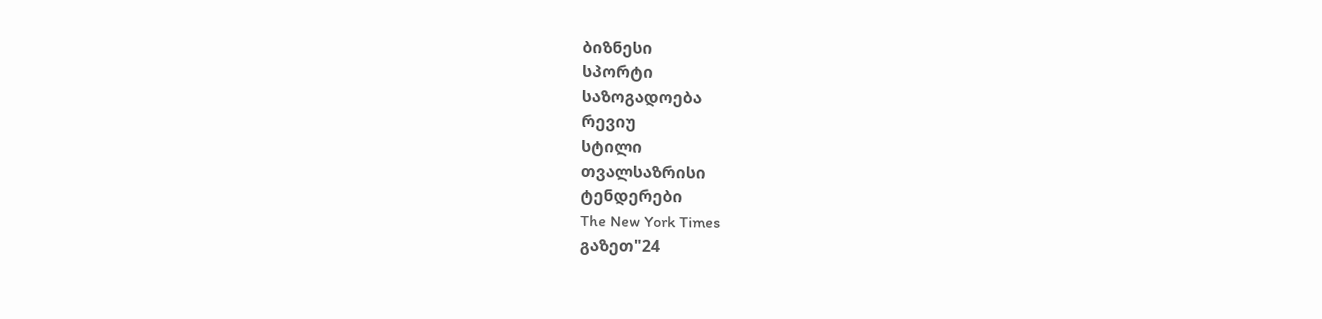ბიზნესი
სპორტი
საზოგადოება
რევიუ
სტილი
თვალსაზრისი
ტენდერები
The New York Times
გაზეთ"24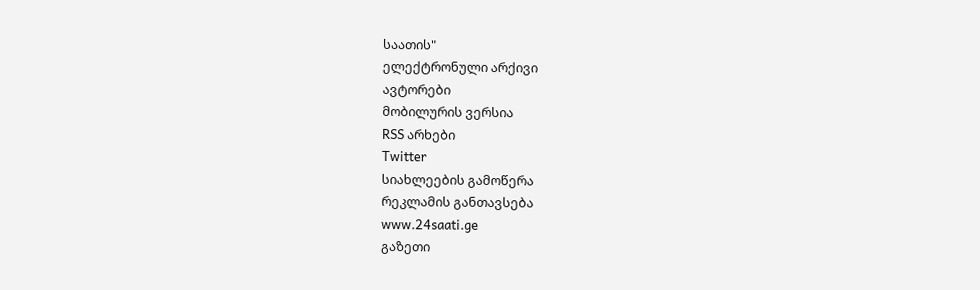საათის"
ელექტრონული არქივი
ავტორები
მობილურის ვერსია
RSS არხები
Twitter
სიახლეების გამოწერა
რეკლამის განთავსება
www.24saati.ge
გაზეთი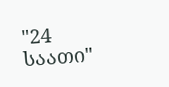"24 საათი"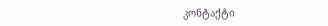კონტაქტი